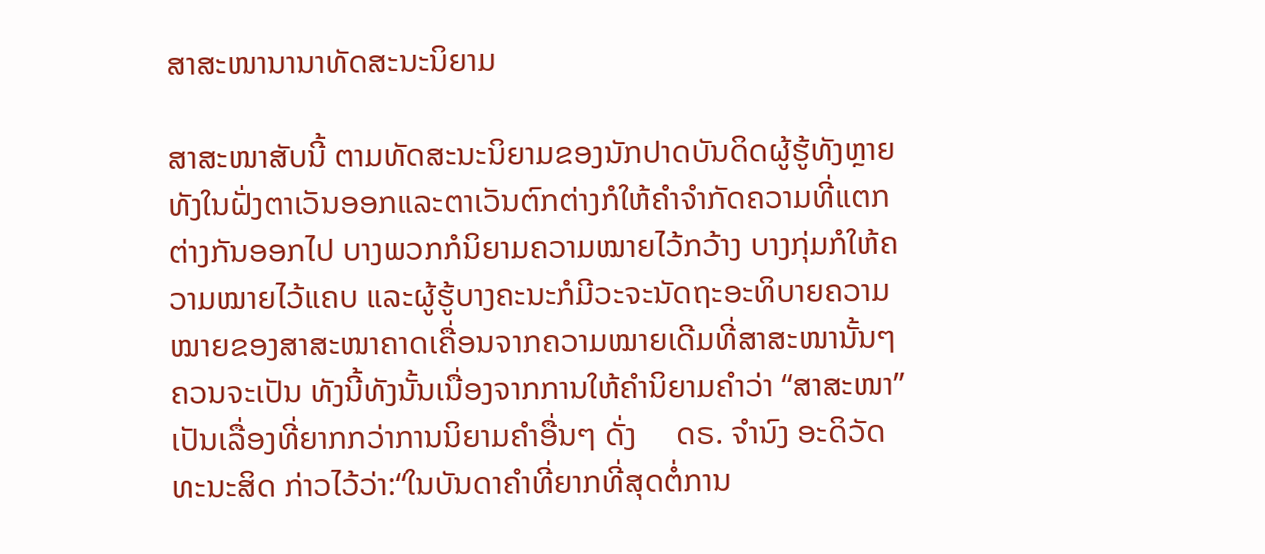ສາສະໜານານາທັດສະນະນິຍາມ

ສາສະໜາສັບນີ້ ຕາມທັດສະນະນິຍາມຂອງນັກປາດບັນດິດຜູ້ຮູ້ທັງຫຼາຍທັງໃນຝັ່ງຕາເວັນອອກແລະຕາເວັນຕົກຕ່າງກໍໃຫ້ຄຳຈຳກັດຄວາມທີ່ແຕກຕ່າງກັນອອກໄປ ບາງພວກກໍນິຍາມຄວາມໝາຍໄວ້ກວ້າງ ບາງກຸ່ມກໍໃຫ້ຄວາມໝາຍໄວ້ແຄບ ແລະຜູ້ຮູ້ບາງຄະນະກໍມີວະຈະນັດຖະອະທິບາຍຄວາມໝາຍຂອງສາສະໜາຄາດເຄື່ອນຈາກຄວາມໝາຍເດີມທີ່ສາສະໜານັ້ນໆ ຄວນຈະເປັນ ທັງນີ້ທັງນັ້ນເນື່ອງຈາກການໃຫ້ຄໍານິຍາມຄຳວ່າ “ສາສະໜາ” ເປັນເລື່ອງທີ່ຍາກກວ່າການນິຍາມຄໍາອື່ນໆ ດັ່ງ     ດຣ. ຈຳນົງ ອະດິວັດທະນະສິດ ກ່າວໄວ້ວ່າ:“ໃນບັນດາຄຳທີ່ຍາກທີ່ສຸດຕໍ່ການ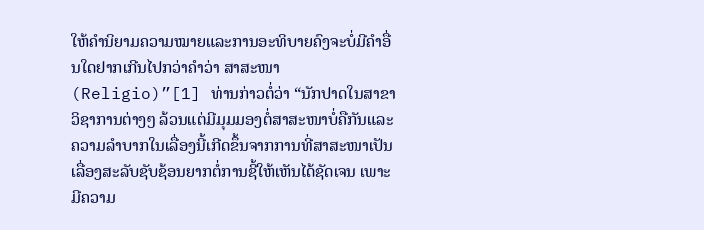ໃຫ້ຄຳນິຍາມຄວາມໝາຍແລະການອະທິບາຍຄົງຈະບໍ່ມີຄຳອື່ນໃດຢາກເກີນໄປກວ່າຄຳວ່າ ສາສະໜາ (Religio)”[1] ທ່ານກ່າວຕໍ່ວ່າ “ນັກປາດໃນສາຂາວິຊາການຕ່າງໆ ລ້ວນແຕ່ມີມຸມມອງຕໍ່ສາສະໜາບໍ່ຄືກັນແລະຄວາມລຳບາກໃນເລື່ອງນີ້ເກີດຂຶ້ນຈາກການທີ່ສາສະໜາເປັນເລື່ອງສະລັບຊັບຊ້ອນຍາກຕໍ່ການຊີ້ໃຫ້ເຫັນໄດ້ຊັດເຈນ ເພາະມີຄວາມ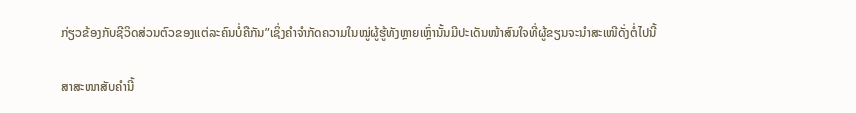ກ່ຽວຂ້ອງກັບຊີວິດສ່ວນຕົວຂອງແຕ່ລະຄົນບໍ່ຄືກັນ”ເຊິ່ງຄຳຈຳກັດຄວາມໃນໝູ່ຜູ້ຮູ້ທັງຫຼາຍເຫຼົ່ານັ້ນມີປະເດັນໜ້າສົນໃຈທີ່ຜູ້ຂຽນຈະນຳສະເໜີດັ່ງຕໍ່ໄປນີ້

ສາສະໜາສັບຄຳນີ້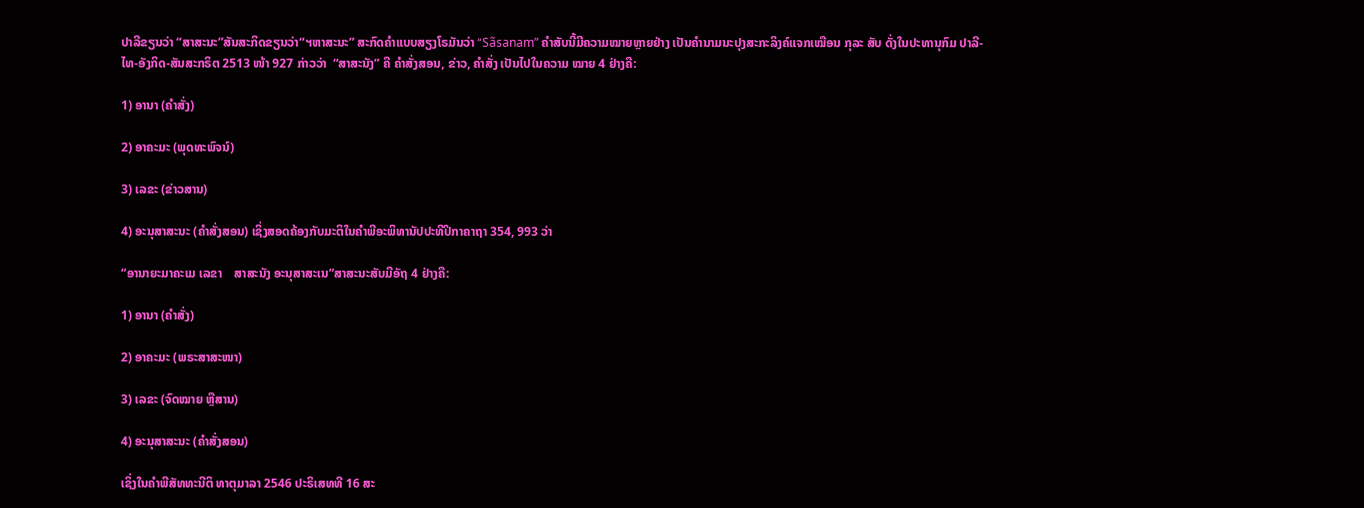ປາລີຂຽນວ່າ “ສາສະນະ”ສັນສະກິດຂຽນວ່າ“ຯຫາສະນະ” ສະກົດຄໍາແບບສຽງໂຣມັນວ່າ “Sãsanam” ຄຳສັບນີ້ມີຄວາມໝາຍຫຼາຍຢ່າງ ເປັນຄໍານາມນະປຸງສະກະລິງຄ໌ແຈກເໝືອນ ກຸລະ ສັບ ດັ່ງໃນປະທານຸກົມ ປາລີ-ໄທ-ອັງກິດ-ສັນສະກຣິຕ 2513 ໜ້າ 927 ກ່າວວ່າ  “ສາສະນັງ” ຄື ຄໍາສັ່ງສອນ, ຂ່າວ, ຄໍາສັ່ງ ເປັນໄປໃນຄວາມ ໝາຍ 4 ຢ່າງຄື:

1) ອານາ (ຄໍາສັ່ງ)

2) ອາຄະມະ (ພຸດທະພົຈນ໌)

3) ເລຂະ (ຂ່າວສານ)

4) ອະນຸສາສະນະ (ຄໍາສັ່ງສອນ) ເຊິ່ງສອດຄ້ອງກັບມະຕິໃນຄໍາພີອະພິທານັປປະທີປິກາຄາຖາ 354, 993 ວ່າ

“ອານາຍະມາຄະເມ ເລຂາ    ສາສະນັງ ອະນຸສາສະເນ”ສາສະນະສັບມີອັຖ 4 ຢ່າງຄື:

1) ອານາ (ຄໍາສັ່ງ)

2) ອາຄະມະ (ພຣະສາສະໜາ)

3) ເລຂະ (ຈົດໝາຍ ຫຼືສານ)

4) ອະນຸສາສະນະ (ຄໍາສັ່ງສອນ)

ເຊິ່ງໃນຄໍາພີສັທທະນີຕິ ທາຕຸມາລາ 2546 ປະຣິເສທທີ 16 ສະ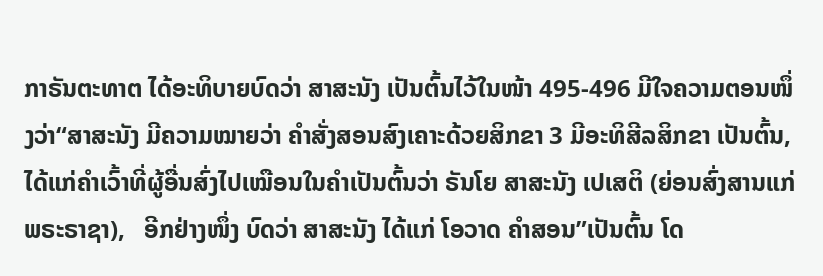ກາຣັນຕະທາຕ ໄດ້ອະທິບາຍບົດວ່າ ສາສະນັງ ເປັນຕົ້ນໄວ້ໃນໜ້າ 495-496 ມີໃຈຄວາມຕອນໜຶ່ງວ່າ“ສາສະນັງ ມີຄວາມໝາຍວ່າ ຄຳສັ່ງສອນສົງເຄາະດ້ວຍສິກຂາ 3 ມີອະທິສີລສິກຂາ ເປັນຕົ້ນ, ໄດ້ແກ່ຄຳເວົ້າທີ່ຜູ້ອື່ນສົ່ງໄປເໝືອນໃນຄຳເປັນຕົ້ນວ່າ ຣັນໂຍ ສາສະນັງ ເປເສຕິ (ຍ່ອນສົ່ງສານແກ່ພຣະຣາຊາ),   ອີກຢ່າງໜຶ່ງ ບົດວ່າ ສາສະນັງ ໄດ້ແກ່ ໂອວາດ ຄຳສອນ”ເປັນຕົ້ນ ໂດ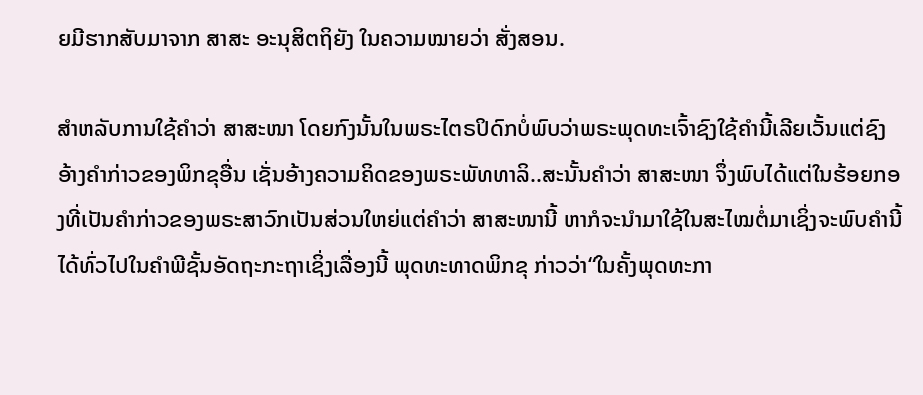ຍມີຮາກສັບມາຈາກ ສາສະ ອະນຸສິຕຖິຍັງ ໃນຄວາມໝາຍວ່າ ສັ່ງສອນ.

ສຳຫລັບການໃຊ້ຄຳວ່າ ສາສະໜາ ໂດຍກົງນັ້ນໃນພຣະໄຕຣປິດົກບໍ່ພົບວ່າພຣະພຸດທະເຈົ້າຊົງໃຊ້ຄຳນີ້ເລີຍເວັ້ນແຕ່ຊົງອ້າງຄຳກ່າວຂອງພິກຂຸອື່ນ ເຊັ່ນອ້າງຄວາມຄິດຂອງພຣະພັທທາລິ..ສະນັ້ນຄຳວ່າ ສາສະໜາ ຈຶ່ງພົບໄດ້ແຕ່ໃນຮ້ອຍກອງທີ່ເປັນຄຳກ່າວຂອງພຣະສາວົກເປັນສ່ວນໃຫຍ່ແຕ່ຄຳວ່າ ສາສະໜານີ້ ຫາກໍຈະນຳມາໃຊ້ໃນສະໄໝຕໍ່ມາເຊິ່ງຈະພົບຄຳນີ້ໄດ້ທົ່ວໄປໃນຄຳພີຊັ້ນອັດຖະກະຖາເຊິ່ງເລື່ອງນີ້ ພຸດທະທາດພິກຂຸ ກ່າວວ່າ“ໃນຄັ້ງພຸດທະກາ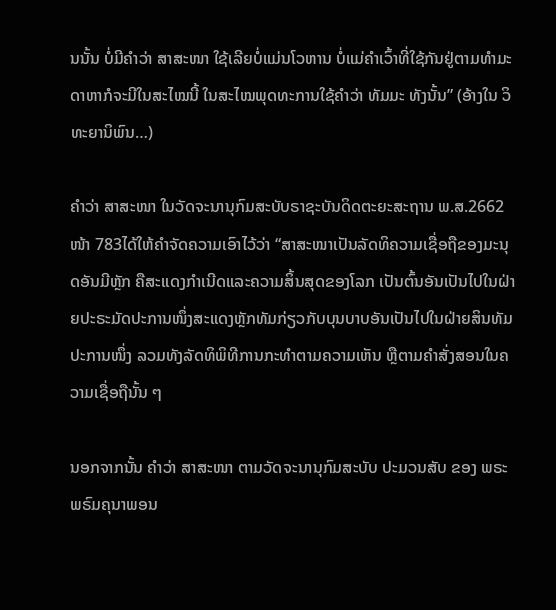ນນັ້ນ ບໍ່ມີຄຳວ່າ ສາສະໜາ ໃຊ້ເລີຍບໍ່ແມ່ນໂວຫານ ບໍ່ແມ່ຄຳເວົ້າທີ່ໃຊ້ກັນຢູ່ຕາມທຳມະດາຫາກໍຈະມີໃນສະໄໝນີ້ ໃນສະໄໝພຸດທະການໃຊ້ຄຳວ່າ ທັມມະ ທັງນັ້ນ” (ອ້າງໃນ ວິທະຍານິພົນ…)

ຄຳວ່າ ສາສະໜາ ໃນວັດຈະນານຸກົມສະບັບຣາຊະບັນດິດຕະຍະສະຖານ ພ.ສ.2662 ໜ້າ 783ໄດ້ໃຫ້ຄຳຈັດຄວາມເອົາໄວ້ວ່າ “ສາສະໜາເປັນລັດທິຄວາມເຊື່ອຖືຂອງມະນຸດອັນມີຫຼັກ ຄືສະແດງກຳເນີດແລະຄວາມສິ້ນສຸດຂອງໂລກ ເປັນຕົ້ນອັນເປັນໄປໃນຝ່າຍປະຣະມັດປະການໜຶ່ງສະແດງຫຼັກທັມກ່ຽວກັບບຸນບາບອັນເປັນໄປໃນຝ່າຍສິນທັມປະການໜຶ່ງ ລວມທັງລັດທິພິທີການກະທຳຕາມຄວາມເຫັນ ຫຼືຕາມຄຳສັ່ງສອນໃນຄວາມເຊື່ອຖືນັ້ນ ໆ

ນອກຈາກນັ້ນ ຄຳວ່າ ສາສະໜາ ຕາມວັດຈະນານຸກົມສະບັບ ປະມວນສັບ ຂອງ ພຣະພຣົມຄຸນາພອນ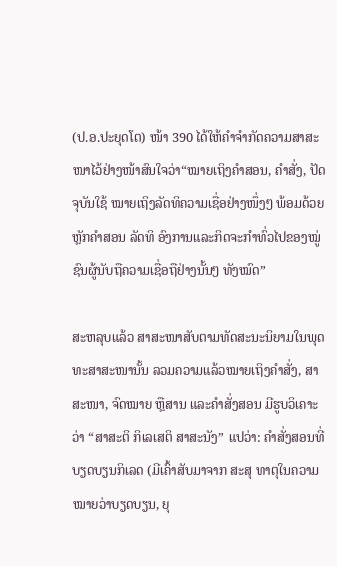(ປ.ອ.ປະຍຸດໂຕ) ໜ້າ 390 ໄດ້ໃຫ້ຄຳຈຳກັດຄວາມສາສະໜາໄວ້ຢ່າງໜ້າສົນໃຈວ່າ“ໝາຍເຖິງຄຳສອນ, ຄຳສັ່ງ, ປັດຈຸບັນໃຊ້ ໝາຍເຖິງລັດທິຄວາມເຊື່ອຢ່າງໜຶ່ງໆ ພ້ອມດ້ວຍຫຼັກຄຳສອນ ລັດທິ ອົງການແລະກິດຈະກຳທົ່ວໄປຂອງໝູ່ຊົນຜູ້ນັບຖືຄວາມເຊື່ອຖືຢ່າງນັ້ນໆ ທັງໝົດ”

ສະຫລຸບແລ້ວ ສາສະໜາສັບຕາມທັດສະນະນິຍາມໃນພຸດທະສາສະໜານັ້ນ ລວມຄວາມແລ້ວໝາຍເຖິງຄຳສັ່ງ, ສາສະໜາ, ຈົດໝາຍ ຫຼືສານ ແລະຄຳສັ່ງສອນ ມີຮູບວິເຄາະວ່າ “ສາສະຕິ ກິເລເສຕິ ສາສະນັງ” ແປວ່າ: ຄໍາສັ່ງສອນທີ່ບຽດບຽນກິເລດ (ມີເຄົ້າສັບມາຈາກ ສະສຸ ທາຕຸໃນຄວາມໝາຍວ່າບຽດບຽນ, ຍຸ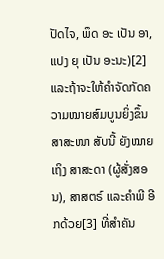ປັດໄຈ, ພຶດ ອະ ເປັນ ອາ, ແປງ ຍຸ ເປັນ ອະນະ)[2] ແລະຖ້າຈະໃຫ້ຄໍາຈັດກັດຄວາມໝາຍສົມບູນຍິ່ງຂຶ້ນ ສາສະໜາ ສັບນີ້ ຍັງໝາຍເຖິງ ສາສະດາ (ຜູ້ສັ່ງສອນ), ສາສຕຣ໌ ແລະຄຳພີ ອີກດ້ວຍ[3] ທີ່ສໍາຄັນ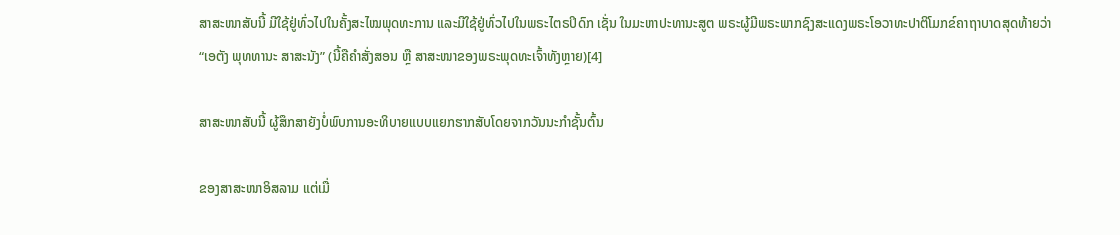ສາສະໜາສັບນີ້ ມີໃຊ້ຢູ່ທົ່ວໄປໃນຄັ້ງສະໄໝພຸດທະການ ແລະມີໃຊ້ຢູ່ທົ່ວໄປໃນພຣະໄຕຣປິດົກ ເຊັ່ນ ໃນມະຫາປະທານະສູຕ ພຣະຜູ້ມີພຣະພາກຊົງສະແດງພຣະໂອວາທະປາຕິໂມກຂ໌ຄາຖາບາດສຸດທ້າຍວ່າ “ເອຕັງ ພຸທທານະ ສາສະນັງ” (ນີ້ຄືຄໍາສັ່ງສອນ ຫຼື ສາສະໜາຂອງພຣະພຸດທະເຈົ້າທັງຫຼາຍ)[4]

ສາສະໜາສັບນີ້ ຜູ້ສຶກສາຍັງບໍ່ພົບການອະທິບາຍແບບແຍກຮາກສັບໂດຍຈາກວັນນະກຳຊັ້ນຕົ້ນ

ຂອງສາສະໜາອິສລາມ ແຕ່ເມື່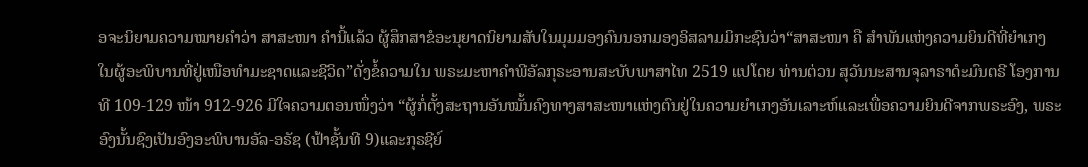ອຈະນິຍາມຄວາມໝາຍຄຳວ່າ ສາສະໜາ ຄຳນີ້ແລ້ວ ຜູ້ສຶກສາຂໍອະນຸຍາດນິຍາມສັບໃນມຸມມອງຄົນນອກມອງອິສລາມມິກະຊົນວ່າ“ສາສະໜາ ຄື ສໍາພັນແຫ່ງຄວາມຍິນດີທີ່ຍຳເກງໃນຜູ້ອະພິບານທີ່ຢູ່ເໜືອທຳມະຊາດແລະຊີວິດ”ດັ່ງຂໍ້ຄວາມໃນ ພຣະມະຫາຄໍາພີອັລກຸຣະອານສະບັບພາສາໄທ 2519 ແປໂດຍ ທ່ານຕ່ວນ ສຸວັນນະສານຈຸລາຣາດໍະມົນຕຣີ ໂອງການທີ 109-129 ໜ້າ 912-926 ມີໃຈຄວາມຕອນໜຶ່ງວ່າ “ຜູ້ກໍ່ຕັ້ງສະຖານອັນໝັ້ນຄົງທາງສາສະໜາແຫ່ງຕົນຢູ່ໃນຄວາມຍຳເກງອັນເລາະຫ໌ແລະເພື່ອຄວາມຍິນດີຈາກພຣະອົງ, ພຣະອົງນັ້ນຊົງເປັນອົງອະພິບານອັລ-ອຣັຊ (ຟ້າຊັ້ນທີ 9)ແລະກຸຣຊີຍ໌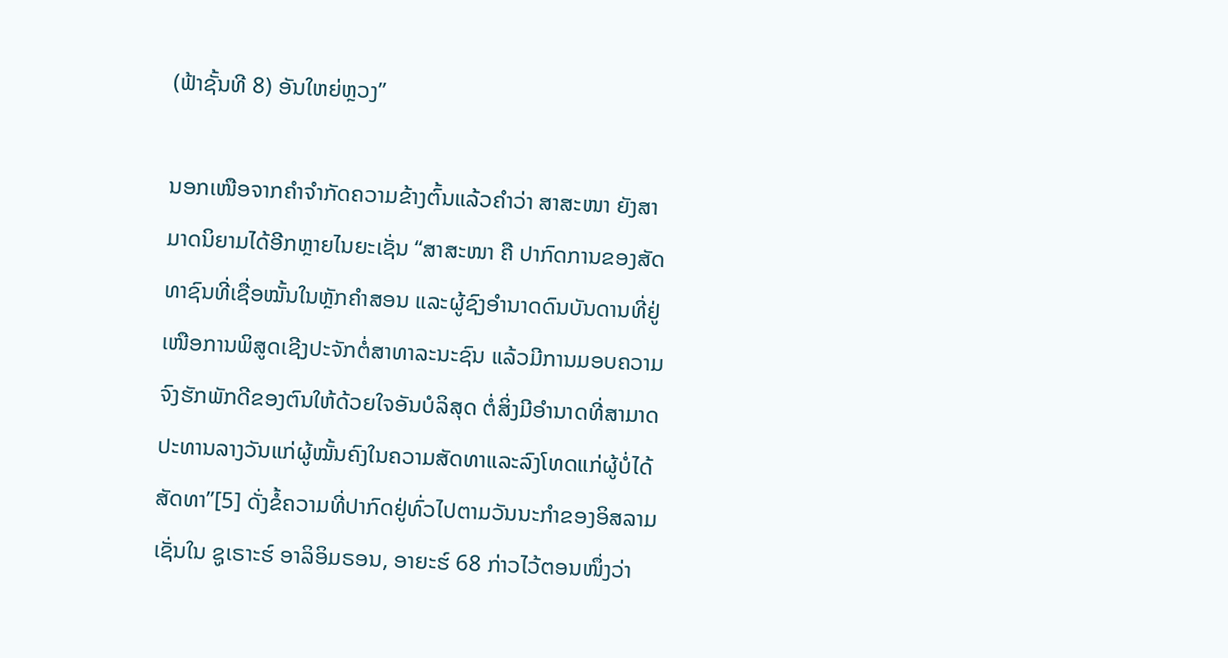(ຟ້າຊັ້ນທີ 8) ອັນໃຫຍ່ຫຼວງ”

ນອກເໜືອຈາກຄຳຈຳກັດຄວາມຂ້າງຕົ້ນແລ້ວຄຳວ່າ ສາສະໜາ ຍັງສາມາດນິຍາມໄດ້ອີກຫຼາຍໄນຍະເຊັ່ນ “ສາສະໜາ ຄື ປາກົດການຂອງສັດທາຊົນທີ່ເຊື່ອໝັ້ນໃນຫຼັກຄຳສອນ ແລະຜູ້ຊົງອໍານາດດົນບັນດານທີ່ຢູ່ເໜືອການພິສູດເຊີງປະຈັກຕໍ່ສາທາລະນະຊົນ ແລ້ວມີການມອບຄວາມຈົງຮັກພັກດີຂອງຕົນໃຫ້ດ້ວຍໃຈອັນບໍລິສຸດ ຕໍ່ສິ່ງມີອຳນາດທີ່ສາມາດປະທານລາງວັນແກ່ຜູ້ໝັ້ນຄົງໃນຄວາມສັດທາແລະລົງໂທດແກ່ຜູ້ບໍ່ໄດ້ສັດທາ”[5] ດັ່ງຂໍ້ຄວາມທີ່ປາກົດຢູ່ທົ່ວໄປຕາມວັນນະກຳຂອງອິສລາມເຊັ່ນໃນ ຊູເຣາະຮ໌ ອາລິອິມຣອນ, ອາຍະຮ໌ 68 ກ່າວໄວ້ຕອນໜຶ່ງວ່າ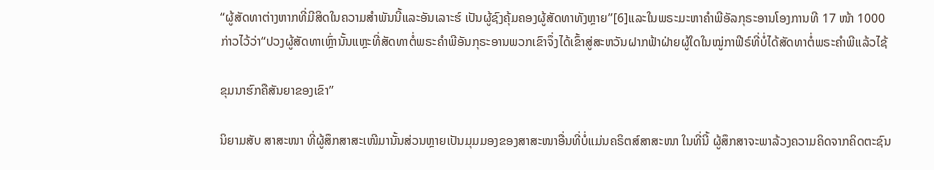“ຜູ້ສັດທາຕ່າງຫາກທີ່ມີສິດໃນຄວາມສຳພັນນີ້ແລະອັນເລາະຮ໌ ເປັນຜູ້ຊົງຄຸ້ມຄອງຜູ້ສັດທາທັງຫຼາຍ”[6]ແລະໃນພຣະມະຫາຄຳພີອັລກຸຣະອານໂອງການທີ 17 ໜ້າ 1000 ກ່າວໄວ້ວ່າ“ປວງຜູ້ສັດທາເຫຼົ່ານັ້ນແຫຼະທີ່ສັດທາຕໍ່ພຣະຄຳພີອັນກຸຣະອານພວກເຂົາຈຶ່ງໄດ້ເຂົ້າສູ່ສະຫວັນຝາກຟ້າຝ່າຍຜູ້ໃດໃນໝູ່ກາຟີຣ໌ທີ່ບໍ່ໄດ້ສັດທາຕໍ່ພຣະຄຳພີແລ້ວໄຊ້

ຂຸມນາຮົກຄືສັນຍາຂອງເຂົາ”

ນິຍາມສັບ ສາສະໜາ ທີ່ຜູ້ສຶກສາສະເໜີມານັ້ນສ່ວນຫຼາຍເປັນມຸມມອງຂອງສາສະໜາອື່ນທີ່ບໍ່ແມ່ນຄຣິຕສ໌ສາສະໜາ ໃນທີ່ນີ້ ຜູ້ສຶກສາຈະພາລ້ວງຄວາມຄິດຈາກຄິດຕະຊົນ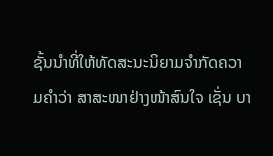ຊັ້ນນຳທີ່ໃຫ້ທັດສະນະນິຍາມຈຳກັດຄວາມຄຳວ່າ ສາສະໜາຢ່າງໜ້າສົນໃຈ ເຊັ່ນ ບາ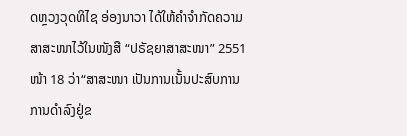ດຫຼວງວຸດທິໄຊ ອ່ອງນາວາ ໄດ້ໃຫ້ຄໍາຈຳກັດຄວາມສາສະໜາໄວ້ໃນໜັງສື “ປຣັຊຍາສາສະໜາ” 2551 ໜ້າ 18 ວ່າ“ສາສະໜາ ເປັນການເນັ້ນປະສົບການການດຳລົງຢູ່ຂ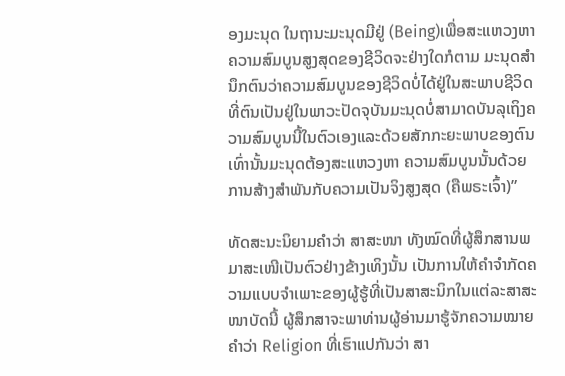ອງມະນຸດ ໃນຖານະມະນຸດມີຢູ່ (Being)ເພື່ອສະແຫວງຫາຄວາມສົມບູນສູງສຸດຂອງຊີວິດຈະຢ່າງໃດກໍຕາມ ມະນຸດສໍານຶກຕົນວ່າຄວາມສົມບູນຂອງຊີວິດບໍ່ໄດ້ຢູ່ໃນສະພາບຊີວິດທີ່ຕົນເປັນຢູ່ໃນພາວະປັດຈຸບັນມະນຸດບໍ່ສາມາດບັນລຸເຖິງຄວາມສົມບູນນີ້ໃນຕົວເອງແລະດ້ວຍສັກກະຍະພາບຂອງຕົນເທົ່ານັ້ນມະນຸດຕ້ອງສະແຫວງຫາ ຄວາມສົມບູນນັ້ນດ້ວຍການສ້າງສຳພັນກັບຄວາມເປັນຈິງສູງສຸດ (ຄືພຣະເຈົ້າ)”

ທັດສະນະນິຍາມຄຳວ່າ ສາສະໜາ ທັງໝົດທີ່ຜູ້ສຶກສານພມາສະເໜີເປັນຕົວຢ່າງຂ້າງເທິງນັ້ນ ເປັນການໃຫ້ຄຳຈຳກັດຄວາມແບບຈຳເພາະຂອງຜູ້ຮູ້ທີ່ເປັນສາສະນິກໃນແຕ່ລະສາສະໜາບັດນີ້ ຜູ້ສຶກສາຈະພາທ່ານຜູ້ອ່ານມາຮູ້ຈັກຄວາມໝາຍຄຳວ່າ Religion ທີ່ເຮົາແປກັນວ່າ ສາ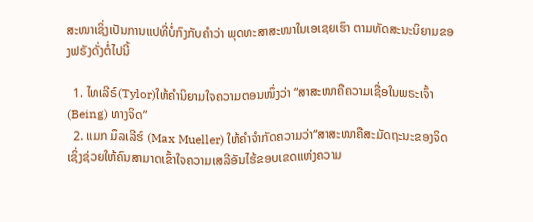ສະໜາເຊິ່ງເປັນການແປທີ່ບໍ່ກົງກັບຄຳວ່າ ພຸດທະສາສະໜາໃນເອເຊຍເຮົາ ຕາມທັດສະນະນິຍາມຂອງຟຣັງດັ່ງຕໍ່ໄປນີ້

  1. ໄທເລີຣ໌(Tylor)ໃຫ້ຄຳນິຍາມໃຈຄວາມຕອນໜຶ່ງວ່າ “ສາສະໜາຄືຄວາມເຊື່ອໃນພຣະເຈົ້າ (Being) ທາງຈິດ”
  2. ແມກ ມຶລເລີຮ໌ (Max Mueller) ໃຫ້ຄຳຈຳກັດຄວາມວ່າ“ສາສະໜາຄືສະມັດຖະນະຂອງຈິດ ເຊິ່ງຊ່ວຍໃຫ້ຄົນສາມາດເຂົ້າໃຈຄວາມເສລີອັນໄຮ້ຂອບເຂດແຫ່ງຄວາມ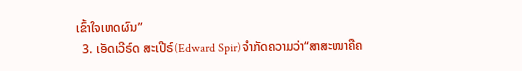ເຂົ້າໃຈເຫດຜົນ”
  3. ເອັດເວີຣ໌ດ ສະເປີຣ໌(Edward Spir)ຈຳກັດຄວາມວ່າ“ສາສະໜາຄືຄ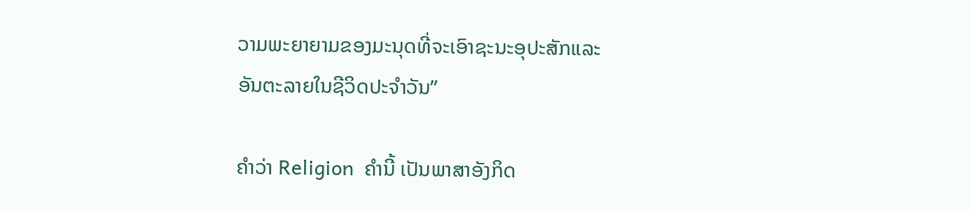ວາມພະຍາຍາມຂອງມະນຸດທີ່ຈະເອົາຊະນະອຸປະສັກແລະອັນຕະລາຍໃນຊີວິດປະຈຳວັນ”

ຄຳວ່າ Religion  ຄຳນີ້ ເປັນພາສາອັງກິດ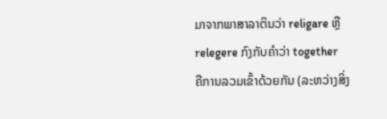ມາຈາກພາສາລາຕິນວ່າ religare ຫຼື relegere ກົງກັບຄຳວ່າ together  ຄືການລວມເຂົ້າດ້ວຍກັນ (ລະຫວ່າງສິ່ງ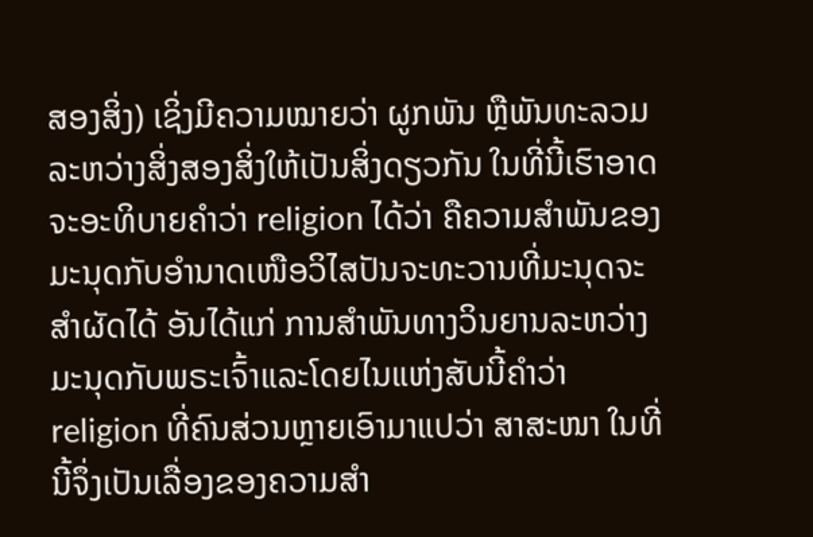ສອງສິ່ງ) ເຊິ່ງມີຄວາມໝາຍວ່າ ຜູກພັນ ຫຼືພັນທະລວມລະຫວ່າງສິ່ງສອງສິ່ງໃຫ້ເປັນສິ່ງດຽວກັນ ໃນທີ່ນີ້ເຮົາອາດຈະອະທິບາຍຄຳວ່າ religion ໄດ້ວ່າ ຄືຄວາມສຳພັນຂອງມະນຸດກັບອຳນາດເໜືອວິໄສປັນຈະທະວານທີ່ມະນຸດຈະສຳຜັດໄດ້ ອັນໄດ້ແກ່ ການສຳພັນທາງວິນຍານລະຫວ່າງມະນຸດກັບພຣະເຈົ້າແລະໂດຍໄນແຫ່ງສັບນີ້ຄຳວ່າ religion ທີ່ຄົນສ່ວນຫຼາຍເອົາມາແປວ່າ ສາສະໜາ ໃນທີ່ນີ້ຈຶ່ງເປັນເລື່ອງຂອງຄວາມສຳ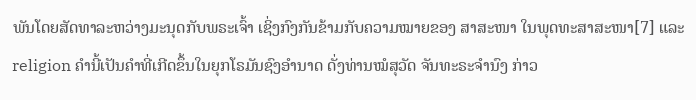ພັນໂດຍສັດທາລະຫວ່າງມະນຸດກັບພຣະເຈົ້າ ເຊິ່ງກົງກັນຂ້າມກັບຄວາມໝາຍຂອງ ສາສະໜາ ໃນພຸດທະສາສະໜາ[7] ແລະ religion ຄຳນີ້ເປັນຄຳທີ່ເກີດຂຶ້ນໃນຍຸກໂຣມັນຊົງອຳນາດ ດັ່ງທ່ານໝໍສຸວັດ ຈັນທະຣະຈຳນົງ ກ່າວ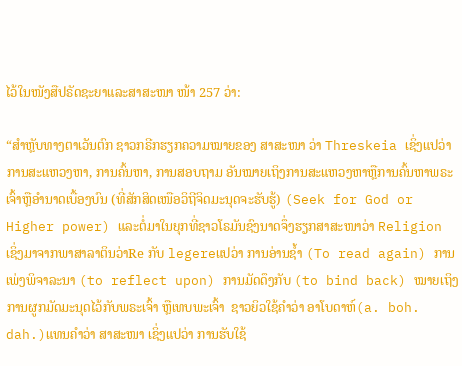ໄວ້ໃນໜັງສືປຣັດຊະຍາແລະສາສະໜາ ໜ້າ 257 ວ່າ:

“ສຳຫຼັບທາງຕາເວັນຕົກ ຊາວກຣີກຮຽກຄວາມໝາຍຂອງ ສາສະໜາ ວ່າ Threskeia ເຊິ່ງແປວ່າ ການສະແຫວງຫາ, ການຄົ້ນຫາ, ການສອບຖາມ ອັນໝາຍເຖິງການສະແຫວງຫາຫຼືການຄົ້ນຫາພຣະເຈົ້າຫຼືອຳນາດເບື້ອງບົນ (ທີ່ສັກສິດເໜືອວິຖີຈິດມະນຸດຈະຮັບຮູ້) (Seek for God or Higher power) ແລະຕໍ່ມາໃນຍຸກທີ່ຊາວໂຣມັນຊົງນາດຈຶ່ງຮຽກສາສະໜາວ່າ Religion ເຊິ່ງມາຈາກພາສາລາຕິນວ່າRe ກັບ legereແປວ່າ ການອ່ານຊ້ຳ (To read again) ການເພ່ງພິຈາລະນາ (to reflect upon) ການມັດດຶງກັບ (to bind back) ໝາຍເຖິງການຜູກມັດມະນຸດໄວ້ກັບພຣະເຈົ້າ ຫຼືເທບພະເຈົ້າ  ຊາວຍິວໃຊ້ຄຳວ່າ ອາໂບດາຫ໌(a. boh. dah.)ແທນຄຳວ່າ ສາສະໜາ ເຊິ່ງແປວ່າ ການຮັບໃຊ້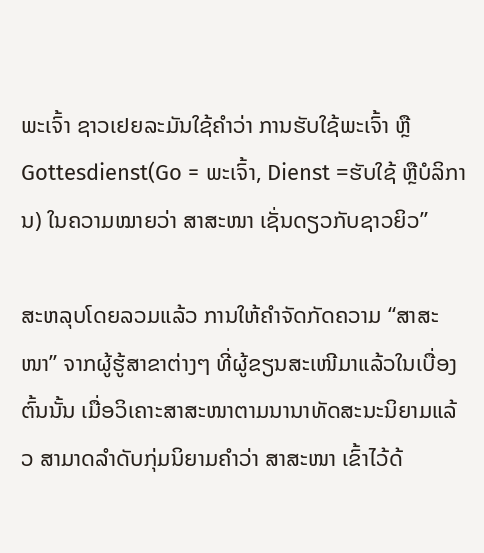ພະເຈົ້າ ຊາວເຢຍລະມັນໃຊ້ຄຳວ່າ ການຮັບໃຊ້ພະເຈົ້າ ຫຼື Gottesdienst(Go = ພະເຈົ້າ, Dienst =ຮັບໃຊ້ ຫຼືບໍລິການ) ໃນຄວາມໝາຍວ່າ ສາສະໜາ ເຊັ່ນດຽວກັບຊາວຍິວ”

ສະຫລຸບໂດຍລວມແລ້ວ ການໃຫ້ຄຳຈັດກັດຄວາມ “ສາສະໜາ” ຈາກຜູ້ຮູ້ສາຂາຕ່າງໆ ທີ່ຜູ້ຂຽນສະເໜີມາແລ້ວໃນເບື່ອງຕົ້ນນັ້ນ ເມື່ອວິເຄາະສາສະໜາຕາມນານາທັດສະນະນິຍາມແລ້ວ ສາມາດລຳດັບກຸ່ມນິຍາມຄຳວ່າ ສາສະໜາ ເຂົ້າໄວ້ດ້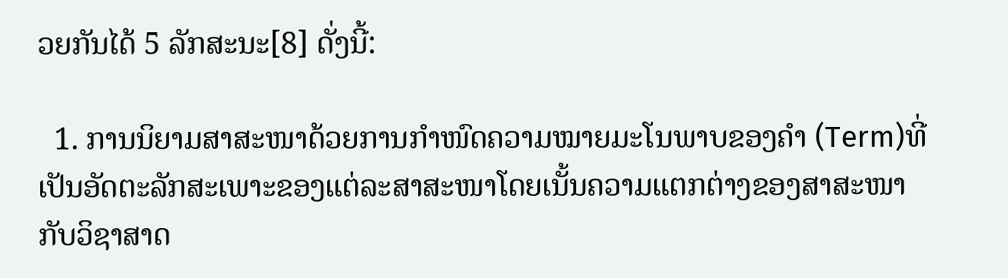ວຍກັນໄດ້ 5 ລັກສະນະ[8] ດັ່ງນີ້:

  1. ການນິຍາມສາສະໜາດ້ວຍການກຳໜົດຄວາມໝາຍມະໂນພາບຂອງຄຳ (Term)ທີ່ເປັນອັດຕະລັກສະເພາະຂອງແຕ່ລະສາສະໜາໂດຍເນັ້ນຄວາມແຕກຕ່າງຂອງສາສະໜາກັບວິຊາສາດ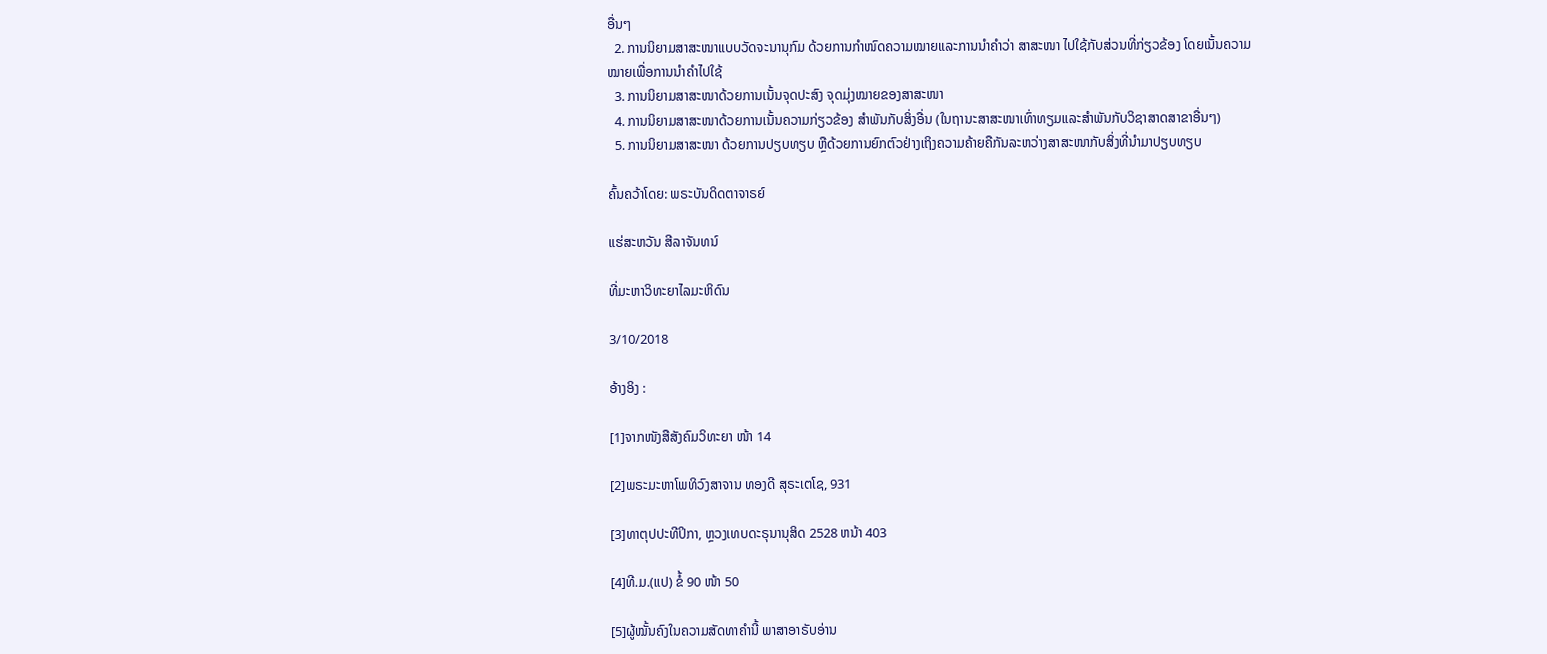ອື່ນໆ
  2. ການນິຍາມສາສະໜາແບບວັດຈະນານຸກົມ ດ້ວຍການກຳໜົດຄວາມໝາຍແລະການນຳຄຳວ່າ ສາສະໜາ ໄປໃຊ້ກັບສ່ວນທີ່ກ່ຽວຂ້ອງ ໂດຍເນັ້ນຄວາມໝາຍເພື່ອການນຳຄຳໄປໃຊ້
  3. ການນິຍາມສາສະໜາດ້ວຍການເນັ້ນຈຸດປະສົງ ຈຸດມຸ່ງໝາຍຂອງສາສະໜາ
  4. ການນິຍາມສາສະໜາດ້ວຍການເນັ້ນຄວາມກ່ຽວຂ້ອງ ສຳພັນກັບສິ່ງອື່ນ (ໃນຖານະສາສະໜາເທົ່າທຽມແລະສຳພັນກັບວິຊາສາດສາຂາອື່ນໆ)
  5. ການນິຍາມສາສະໜາ ດ້ວຍການປຽບທຽບ ຫຼືດ້ວຍການຍົກຕົວຢ່າງເຖິງຄວາມຄ້າຍຄືກັນລະຫວ່າງສາສະໜາກັບສິ່ງທີ່ນຳມາປຽບທຽບ

ຄົ້ນຄວ້າໂດຍ: ພຣະບັນດິດຕາຈາຣຍ໌

ແຮ່ສະຫວັນ ສີລາຈັນທນ໌

ທີ່ມະຫາວິທະຍາໄລມະຫິດົນ

3/10/2018

ອ້າງອິງ :

[1]ຈາກໜັງສືສັງຄົມວິທະຍາ ໜ້າ 14

[2]ພຣະມະຫາໂພທິວົງສາຈານ ທອງດີ ສຸຣະເຕໂຊ, 931

[3]ທາຕຸປປະທີປິກາ, ຫຼວງເທບດະຣຸນານຸສິດ 2528 ຫນ້າ 403

[4]ທີ.ມ.(ແປ) ຂໍ້ 90 ໜ້າ 50

[5]ຜູ້ໝັ້ນຄົງໃນຄວາມສັດທາຄໍານີ້ ພາສາອາຣັບອ່ານ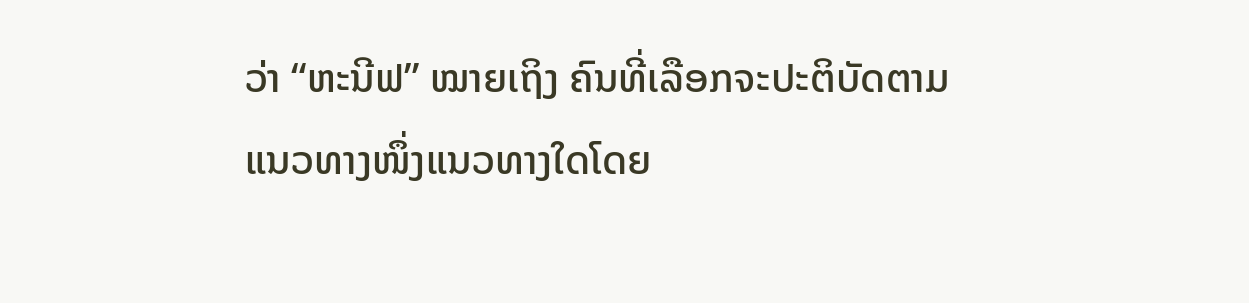ວ່າ “ຫະນີຟ” ໝາຍເຖິງ ຄົນທີ່ເລືອກຈະປະຕິບັດຕາມແນວທາງໜຶ່ງແນວທາງໃດໂດຍ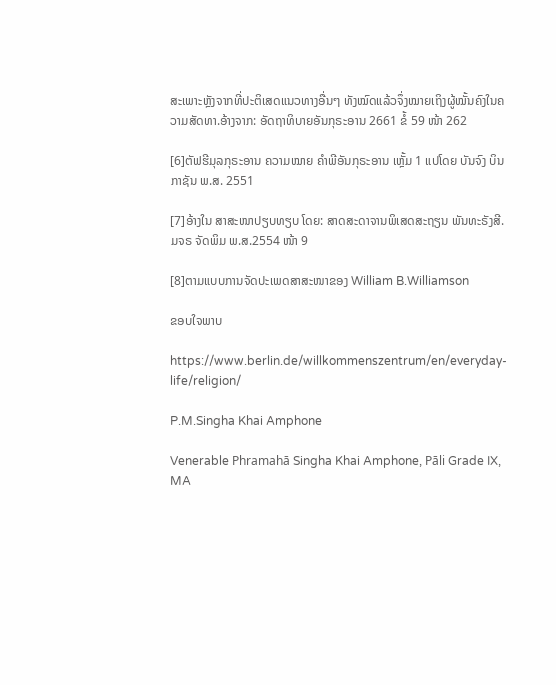ສະເພາະຫຼັງຈາກທີ່ປະຕິເສດແນວທາງອື່ນໆ ທັງໝົດແລ້ວຈຶ່ງໝາຍເຖິງຜູ້ໝັ້ນຄົງໃນຄວາມສັດທາ.ອ້າງຈາກ: ອັດຖາທິບາຍອັນກຸຣະອານ 2661 ຂໍ້ 59 ໜ້າ 262

[6]ຕັຟຮີມຸລກຸຣະອານ ຄວາມໝາຍ ຄຳພີອັນກຸຣະອານ ເຫຼັ້ມ 1 ແປໂດຍ ບັນຈົງ ບິນກາຊັນ ພ.ສ. 2551

[7]ອ້າງໃນ ສາສະໜາປຽບທຽບ ໂດຍ: ສາດສະດາຈານພິເສດສະຖຽນ ພັນທະຣັງສີ. ມຈຣ ຈັດພິມ ພ.ສ.2554 ໜ້າ 9

[8]ຕາມແບບການຈັດປະເພດສາສະໜາຂອງ William B.Williamson

ຂອບໃຈພາບ

https://www.berlin.de/willkommenszentrum/en/everyday-life/religion/

P.M.Singha Khai Amphone

Venerable Phramahā Singha Khai Amphone, Pāli Grade IX, MA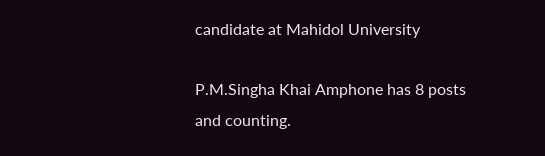candidate at Mahidol University

P.M.Singha Khai Amphone has 8 posts and counting.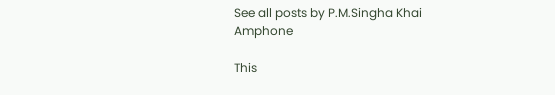See all posts by P.M.Singha Khai Amphone

This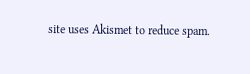site uses Akismet to reduce spam.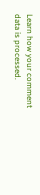Learn how your comment data is processed.